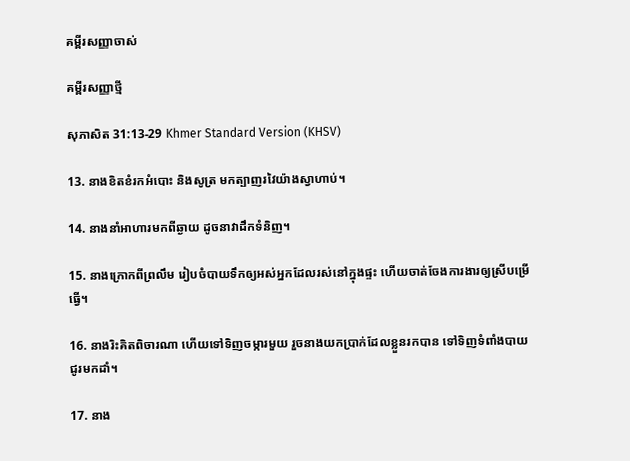គម្ពីរសញ្ញាចាស់

គម្ពីរសញ្ញាថ្មី

សុភាសិត 31:13-29 Khmer Standard Version (KHSV)

13. នាងខិត‌ខំរកអំបោះ និងសូត្រ មកត្បាញរវៃយ៉ាងស្វាហាប់។

14. នាងនាំអាហារមកពីឆ្ងាយ ដូចនាវាដឹកទំនិញ។

15. នាងក្រោកពីព្រលឹម រៀបចំបាយទឹកឲ្យអស់អ្នកដែលរស់នៅក្នុងផ្ទះ ហើយចាត់ចែងការ‌ងារឲ្យស្រីបម្រើធ្វើ។

16. នាងរិះគិតពិចារណា ហើយទៅទិញចម្ការមួយ រួចនាងយកប្រាក់ដែលខ្លួនរកបាន ទៅទិញទំពាំង‌បាយជូរមកដាំ។

17. នាង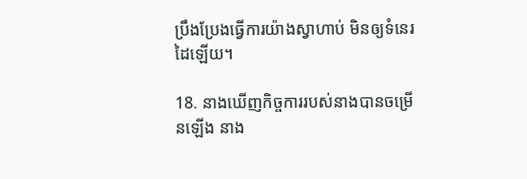ប្រឹង‌ប្រែងធ្វើការយ៉ាងស្វាហាប់ មិនឲ្យទំនេរដៃឡើយ។

18. នាងឃើញកិច្ចការរបស់នាងបានចម្រើនឡើង នាង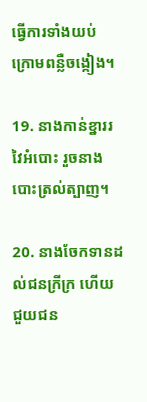ធ្វើការទាំងយប់ ក្រោមពន្លឺចង្កៀង។

19. នាងកាន់ខ្នាររវៃអំបោះ រួចនាងបោះត្រល់ត្បាញ។

20. នាងចែកទានដល់ជនក្រីក្រ ហើយជួយជន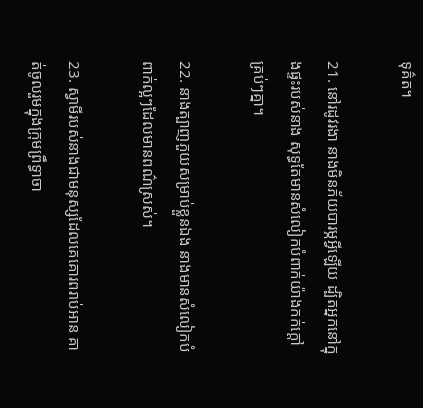ទុគ៌ត។

21. នៅរដូវរងា នាងមិនភ័យបារម្ភអ្វីឡើយ ដ្បិតអ្នកនៅក្នុងផ្ទះរបស់នាង សុទ្ធតែមានសំលៀក‌បំពាក់យ៉ាងកក់ក្ដៅគ្រប់ៗគ្នា។

22. នាងត្បាញភួយសម្រាប់ខ្លួនឯង នាងមានសំលៀក‌បំពាក់ល្អៗដែលមានពណ៌ស្រស់។

23. ស្វាមីរបស់នាងជាមនុស្សដែលគេគោរពរាប់អាន គាត់ចូលរួមក្នុងក្រុមព្រឹទ្ធា‌ចា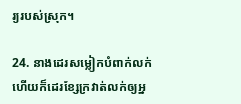រ្យរបស់ស្រុក។

24. នាងដេរសម្លៀក‌បំពាក់លក់ ហើយក៏ដេរខ្សែក្រវាត់លក់ឲ្យអ្ន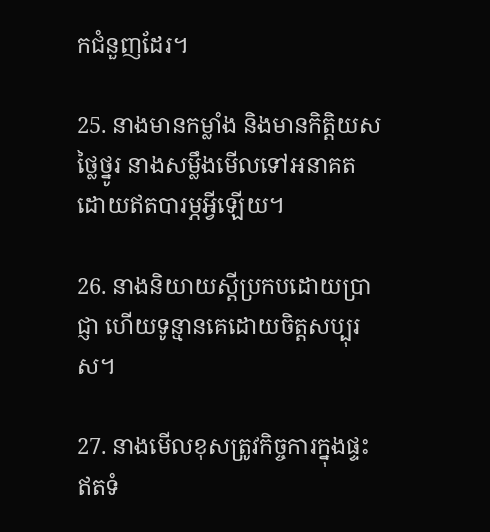កជំនួញដែរ។

25. នាងមានកម្លាំង និងមានកិត្តិយសថ្លៃ‌ថ្នូរ នាងសម្លឹងមើលទៅអនាគត ដោយឥតបារម្ភអ្វីឡើយ។

26. នាងនិយាយស្ដីប្រកបដោយប្រាជ្ញា ហើយទូន្មានគេដោយចិត្តសប្បុរស។

27. នាងមើលខុសត្រូវកិច្ចការក្នុងផ្ទះ ឥតទំ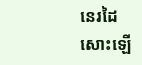នេរដៃសោះឡើ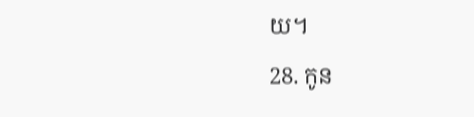យ។

28. កូន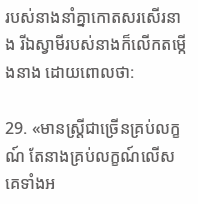របស់នាងនាំគ្នាកោតសរសើរនាង រីឯស្វាមីរបស់នាងក៏លើកតម្កើងនាង ដោយពោលថា:

29. «មានស្ត្រីជាច្រើនគ្រប់លក្ខណ៍ តែនាងគ្រប់លក្ខណ៍លើសគេទាំងអ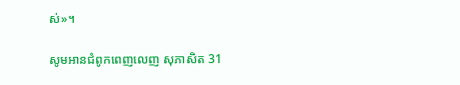ស់»។

សូមអានជំពូកពេញលេញ សុភាសិត 31